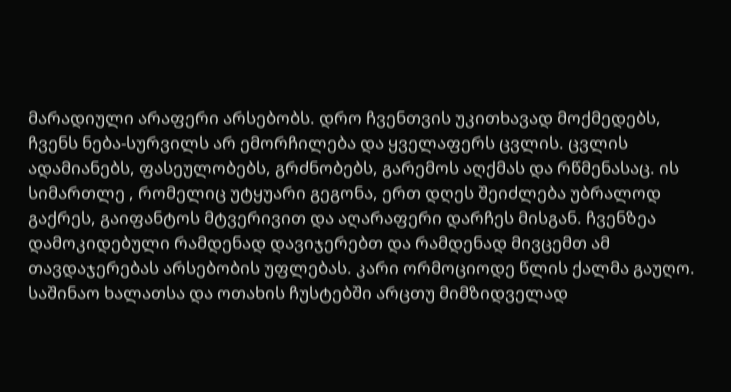მარადიული არაფერი არსებობს. დრო ჩვენთვის უკითხავად მოქმედებს, ჩვენს ნება-სურვილს არ ემორჩილება და ყველაფერს ცვლის. ცვლის ადამიანებს, ფასეულობებს, გრძნობებს, გარემოს აღქმას და რწმენასაც. ის სიმართლე , რომელიც უტყუარი გეგონა, ერთ დღეს შეიძლება უბრალოდ გაქრეს, გაიფანტოს მტვერივით და აღარაფერი დარჩეს მისგან. ჩვენზეა დამოკიდებული რამდენად დავიჯერებთ და რამდენად მივცემთ ამ თავდაჯერებას არსებობის უფლებას. კარი ორმოციოდე წლის ქალმა გაუღო. საშინაო ხალათსა და ოთახის ჩუსტებში არცთუ მიმზიდველად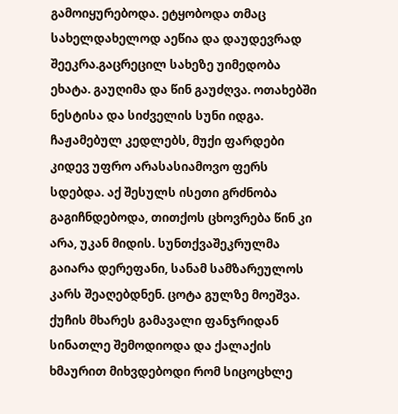გამოიყურებოდა. ეტყობოდა თმაც სახელდახელოდ აეწია და დაუდევრად შეეკრა.გაცრეცილ სახეზე უიმედობა ეხატა. გაუღიმა და წინ გაუძღვა. ოთახებში ნესტისა და სიძველის სუნი იდგა. ჩაჟამებულ კედლებს, მუქი ფარდები კიდევ უფრო არასასიამოვო ფერს სდებდა. აქ შესულს ისეთი გრძნობა გაგიჩნდებოდა, თითქოს ცხოვრება წინ კი არა, უკან მიდის. სუნთქვაშეკრულმა გაიარა დერეფანი, სანამ სამზარეულოს კარს შეაღებდნენ. ცოტა გულზე მოეშვა. ქუჩის მხარეს გამავალი ფანჯრიდან სინათლე შემოდიოდა და ქალაქის ხმაურით მიხვდებოდი რომ სიცოცხლე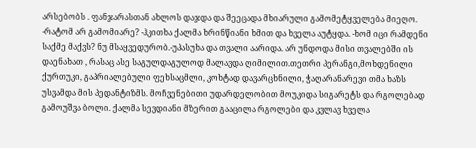არსებობს . ფანჯარასთან ახლოს დაჯდა და შეეცადა მხიარული გამომეტყველება მიეღო. -რატომ არ გამომიარე? -ჰკითხა ქალმა ხრინწიანი ხმით და ხველა აუტყდა. -ხომ იცი რამდენი საქმე მაქვს? ნუ მსაყვედურობ.-უპასუხა და თვალი აარიდა. არ უნდოდა მისი თვალებში ის დაენახათ , რასაც ასე საგულდაგულოდ მალავდა ღიმილით.თეთრი პერანგი,მოხდენილი ქურთუკი, გაპრიალებული ფეხსაცმლი, კოხტად დავარცხნილი, ჭაღარანარევი თმა ხაზს უსვამდა მის პედანტიზმს. მოჩვენებითი უდარდელობით მოუკიდა სიგარეტს და რგოლებად გამოუშვა ბოლი. ქალმა სევდიანი მზერით გააცილა რგოლები და კვლავ ხველა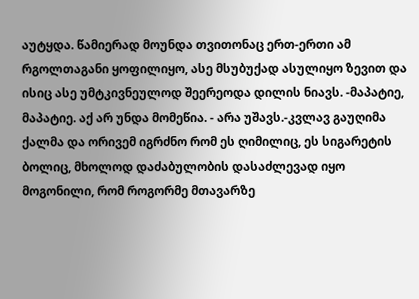აუტყდა. წამიერად მოუნდა თვითონაც ერთ-ერთი ამ რგოლთაგანი ყოფილიყო, ასე მსუბუქად ასულიყო ზევით და ისიც ასე უმტკივნეულოდ შეერეოდა დილის ნიავს. -მაპატიე, მაპატიე. აქ არ უნდა მომეწია. - არა უშავს.-კვლავ გაუღიმა ქალმა და ორივემ იგრძნო რომ ეს ღიმილიც, ეს სიგარეტის ბოლიც, მხოლოდ დაძაბულობის დასაძლევად იყო მოგონილი, რომ როგორმე მთავარზე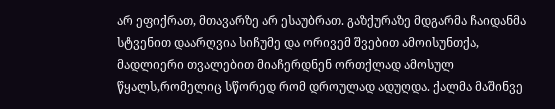არ ეფიქრათ, მთავარზე არ ესაუბრათ. გაზქურაზე მდგარმა ჩაიდანმა სტვენით დაარღვია სიჩუმე და ორივემ შვებით ამოისუნთქა, მადლიერი თვალებით მიაჩერდნენ ორთქლად ამოსულ წყალს,რომელიც სწორედ რომ დროულად ადუღდა. ქალმა მაშინვე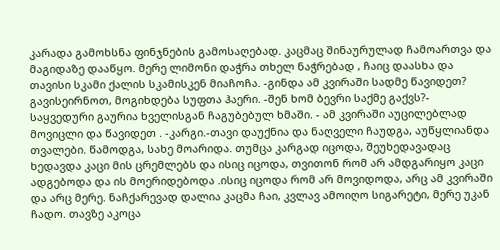კარადა გამოხსნა ფინჯნების გამოსაღებად. კაცმაც შინაურულად ჩამოართვა და მაგიდაზე დააწყო. მერე ლიმონი დაჭრა თხელ ნაჭრებად , ჩაიც დაასხა და თავისი სკამი ქალის სკამისკენ მიაჩოჩა. -გინდა ამ კვირაში სადმე წავიდეთ? გავისეირნოთ, მოგიხდება სუფთა ჰაერი. -შენ ხომ ბევრი საქმე გაქვს?- საყვედური გაურია ხველისგან ჩაგუბებულ ხმაში. - ამ კვირაში აუცილებლად მოვიცლი და წავიდეთ . -კარგი.-თავი დაუქნია და ნაღველი ჩაუდგა, აუწყლიანდა თვალები. წამოდგა, სახე მოარიდა. თუმცა კარგად იცოდა, შეუხედავადაც ხედავდა კაცი მის ცრემლებს და ისიც იცოდა, თვითონ რომ არ ამდგარიყო კაცი ადგებოდა და ის მოერიდებოდა .ისიც იცოდა რომ არ მოვიდოდა, არც ამ კვირაში და არც მერე. ნაჩქარევად დალია კაცმა ჩაი, კვლავ ამოიღო სიგარეტი, მერე უკან ჩადო. თავზე აკოცა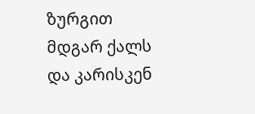ზურგით მდგარ ქალს და კარისკენ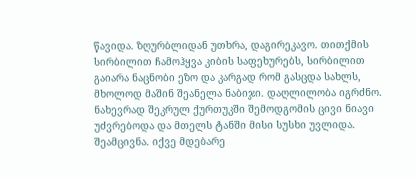წავიდა. ზღურბლიდან უთხრა, დაგირეკავო. თითქმის სირბილით ჩამოჰყვა კიბის საფეხურებს, სირბილით გაიარა ნაცნობი ეზო და კარგად რომ გასცდა სახლს, მხოლოდ მაშინ შეანელა ნაბიჯი. დაღლილობა იგრძნო. ნახევრად შეკრულ ქურთუკში შემოდგომის ცივი ნიავი უძვრებოდა და მთელს ტანში მისი სუსხი უვლიდა. შეამცივნა. იქვე მდებარე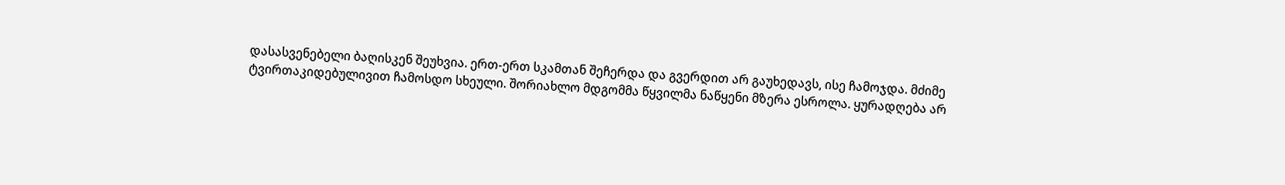დასასვენებელი ბაღისკენ შეუხვია. ერთ-ერთ სკამთან შეჩერდა და გვერდით არ გაუხედავს, ისე ჩამოჯდა. მძიმე ტვირთაკიდებულივით ჩამოსდო სხეული. შორიახლო მდგომმა წყვილმა ნაწყენი მზერა ესროლა. ყურადღება არ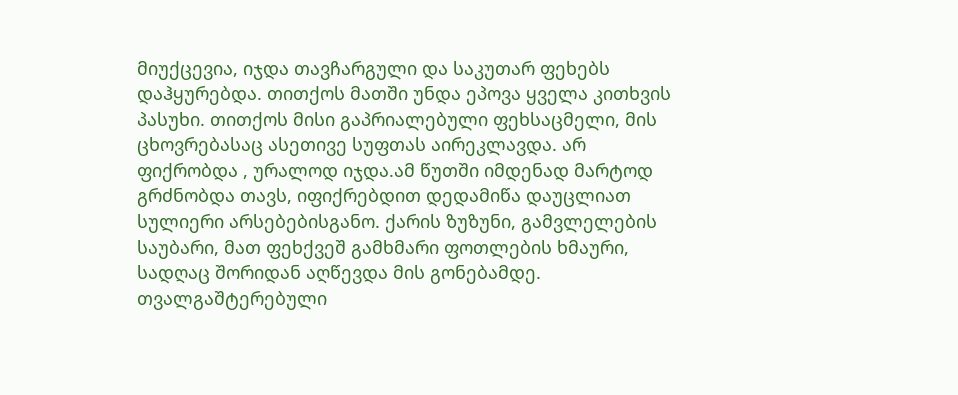მიუქცევია, იჯდა თავჩარგული და საკუთარ ფეხებს დაჰყურებდა. თითქოს მათში უნდა ეპოვა ყველა კითხვის პასუხი. თითქოს მისი გაპრიალებული ფეხსაცმელი, მის ცხოვრებასაც ასეთივე სუფთას აირეკლავდა. არ ფიქრობდა , ურალოდ იჯდა.ამ წუთში იმდენად მარტოდ გრძნობდა თავს, იფიქრებდით დედამიწა დაუცლიათ სულიერი არსებებისგანო. ქარის ზუზუნი, გამვლელების საუბარი, მათ ფეხქვეშ გამხმარი ფოთლების ხმაური, სადღაც შორიდან აღწევდა მის გონებამდე. თვალგაშტერებული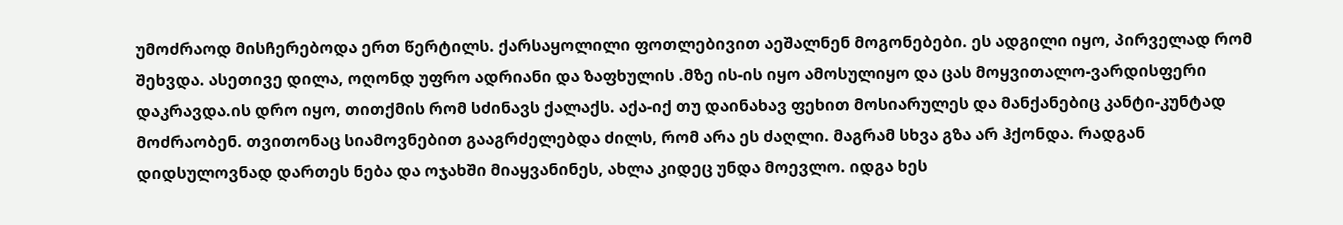უმოძრაოდ მისჩერებოდა ერთ წერტილს. ქარსაყოლილი ფოთლებივით აეშალნენ მოგონებები. ეს ადგილი იყო, პირველად რომ შეხვდა. ასეთივე დილა, ოღონდ უფრო ადრიანი და ზაფხულის .მზე ის-ის იყო ამოსულიყო და ცას მოყვითალო-ვარდისფერი დაკრავდა.ის დრო იყო, თითქმის რომ სძინავს ქალაქს. აქა-იქ თუ დაინახავ ფეხით მოსიარულეს და მანქანებიც კანტი-კუნტად მოძრაობენ. თვითონაც სიამოვნებით გააგრძელებდა ძილს, რომ არა ეს ძაღლი. მაგრამ სხვა გზა არ ჰქონდა. რადგან დიდსულოვნად დართეს ნება და ოჯახში მიაყვანინეს, ახლა კიდეც უნდა მოევლო. იდგა ხეს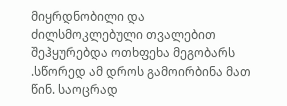მიყრდნობილი და ძილსმოკლებული თვალებით შეჰყურებდა ოთხფეხა მეგობარს .სწორედ ამ დროს გამოირბინა მათ წინ. საოცრად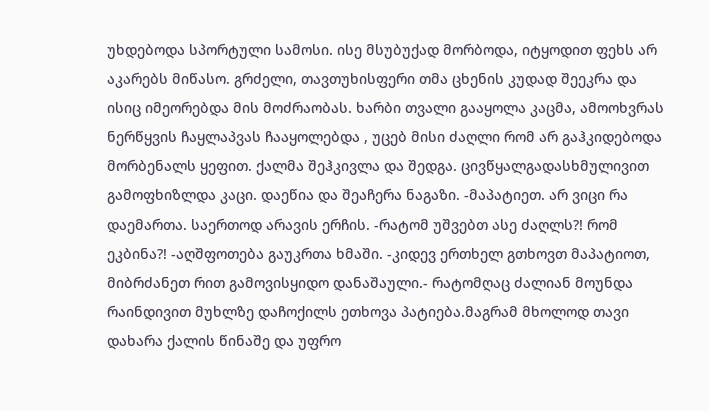უხდებოდა სპორტული სამოსი. ისე მსუბუქად მორბოდა, იტყოდით ფეხს არ აკარებს მიწასო. გრძელი, თავთუხისფერი თმა ცხენის კუდად შეეკრა და ისიც იმეორებდა მის მოძრაობას. ხარბი თვალი გააყოლა კაცმა, ამოოხვრას ნერწყვის ჩაყლაპვას ჩააყოლებდა , უცებ მისი ძაღლი რომ არ გაჰკიდებოდა მორბენალს ყეფით. ქალმა შეჰკივლა და შედგა. ცივწყალგადასხმულივით გამოფხიზლდა კაცი. დაეწია და შეაჩერა ნაგაზი. -მაპატიეთ. არ ვიცი რა დაემართა. საერთოდ არავის ერჩის. -რატომ უშვებთ ასე ძაღლს?! რომ ეკბინა?! -აღშფოთება გაუკრთა ხმაში. -კიდევ ერთხელ გთხოვთ მაპატიოთ, მიბრძანეთ რით გამოვისყიდო დანაშაული.- რატომღაც ძალიან მოუნდა რაინდივით მუხლზე დაჩოქილს ეთხოვა პატიება.მაგრამ მხოლოდ თავი დახარა ქალის წინაშე და უფრო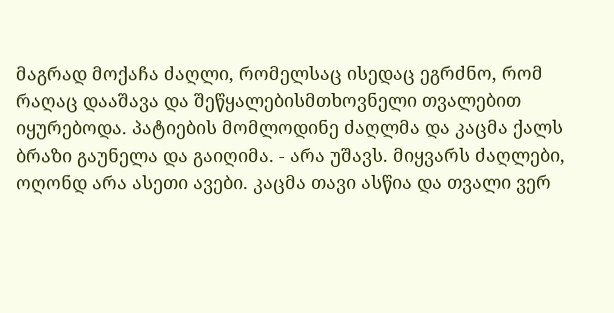მაგრად მოქაჩა ძაღლი, რომელსაც ისედაც ეგრძნო, რომ რაღაც დააშავა და შეწყალებისმთხოვნელი თვალებით იყურებოდა. პატიების მომლოდინე ძაღლმა და კაცმა ქალს ბრაზი გაუნელა და გაიღიმა. - არა უშავს. მიყვარს ძაღლები, ოღონდ არა ასეთი ავები. კაცმა თავი ასწია და თვალი ვერ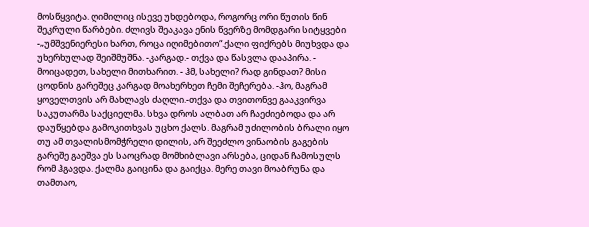მოსწყვიტა. ღიმილიც ისევე უხდებოდა, როგორც ორი წუთის წინ შეკრული წარბები. ძლივს შეაკავა ენის წვერზე მომდგარი სიტყვები -„უმშვენიერესი ხართ, როცა იღიმებითო“.ქალი ფიქრებს მიუხვდა და უხერხულად შეიშმუშნა. -კარგად.- თქვა და წასვლა დააპირა. - მოიცადეთ, სახელი მითხარით. - ჰმ, სახელი? რად გინდათ? მისი ცოდნის გარეშეც კარგად მოახერხეთ ჩემი შეჩერება. -ჰო, მაგრამ ყოველთვის არ მახლავს ძაღლი.-თქვა და თვითონვე გააკვირვა საკუთარმა საქციელმა. სხვა დროს ალბათ არ ჩაეძიებოდა და არ დაუწყებდა გამოკითხვას უცხო ქალს. მაგრამ უძილობის ბრალი იყო თუ ამ თვალისმომჭრელი დილის, არ შეეძლო ვინაობის გაგების გარეშე გაეშვა ეს საოცრად მომხიბლავი არსება, ციდან ჩამოსულს რომ ჰგავდა. ქალმა გაიცინა და გაიქცა. მერე თავი მოაბრუნა და თამთაო,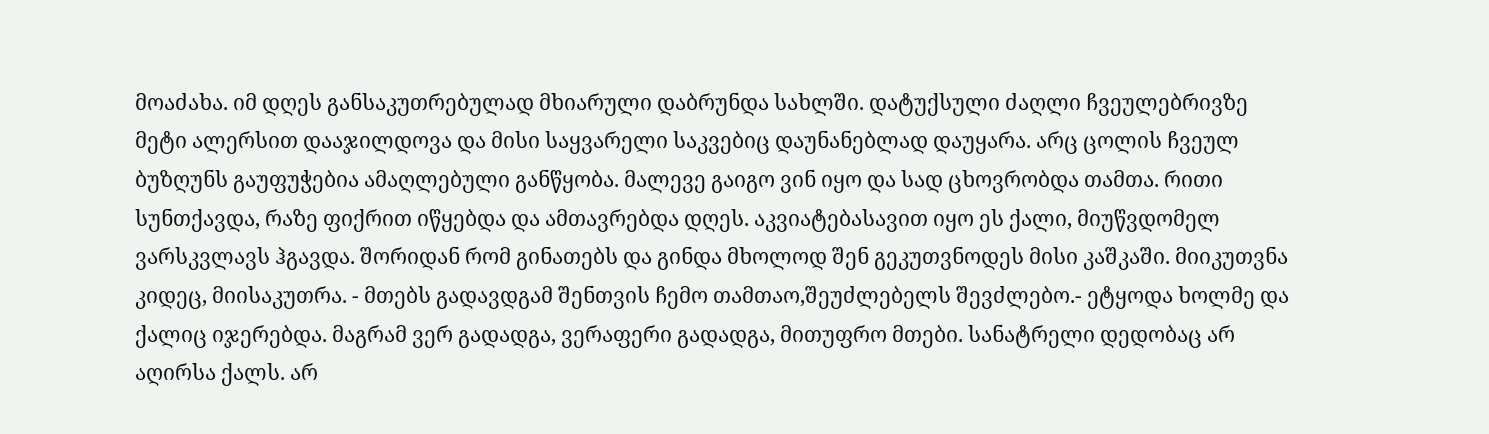მოაძახა. იმ დღეს განსაკუთრებულად მხიარული დაბრუნდა სახლში. დატუქსული ძაღლი ჩვეულებრივზე მეტი ალერსით დააჯილდოვა და მისი საყვარელი საკვებიც დაუნანებლად დაუყარა. არც ცოლის ჩვეულ ბუზღუნს გაუფუჭებია ამაღლებული განწყობა. მალევე გაიგო ვინ იყო და სად ცხოვრობდა თამთა. რითი სუნთქავდა, რაზე ფიქრით იწყებდა და ამთავრებდა დღეს. აკვიატებასავით იყო ეს ქალი, მიუწვდომელ ვარსკვლავს ჰგავდა. შორიდან რომ გინათებს და გინდა მხოლოდ შენ გეკუთვნოდეს მისი კაშკაში. მიიკუთვნა კიდეც, მიისაკუთრა. - მთებს გადავდგამ შენთვის ჩემო თამთაო,შეუძლებელს შევძლებო.- ეტყოდა ხოლმე და ქალიც იჯერებდა. მაგრამ ვერ გადადგა, ვერაფერი გადადგა, მითუფრო მთები. სანატრელი დედობაც არ აღირსა ქალს. არ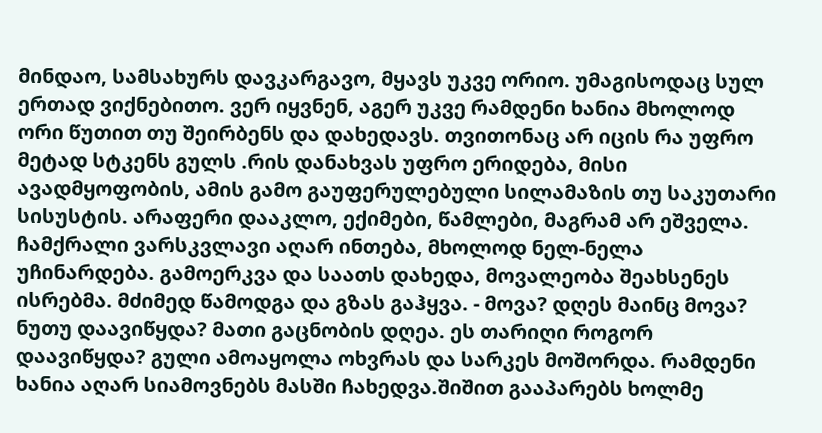მინდაო, სამსახურს დავკარგავო, მყავს უკვე ორიო. უმაგისოდაც სულ ერთად ვიქნებითო. ვერ იყვნენ, აგერ უკვე რამდენი ხანია მხოლოდ ორი წუთით თუ შეირბენს და დახედავს. თვითონაც არ იცის რა უფრო მეტად სტკენს გულს .რის დანახვას უფრო ერიდება, მისი ავადმყოფობის, ამის გამო გაუფერულებული სილამაზის თუ საკუთარი სისუსტის. არაფერი დააკლო, ექიმები, წამლები, მაგრამ არ ეშველა. ჩამქრალი ვარსკვლავი აღარ ინთება, მხოლოდ ნელ-ნელა უჩინარდება. გამოერკვა და საათს დახედა, მოვალეობა შეახსენეს ისრებმა. მძიმედ წამოდგა და გზას გაჰყვა. - მოვა? დღეს მაინც მოვა? ნუთუ დაავიწყდა? მათი გაცნობის დღეა. ეს თარიღი როგორ დაავიწყდა? გული ამოაყოლა ოხვრას და სარკეს მოშორდა. რამდენი ხანია აღარ სიამოვნებს მასში ჩახედვა.შიშით გააპარებს ხოლმე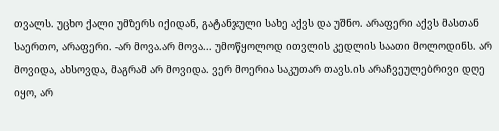თვალს. უცხო ქალი უმზერს იქიდან, გატანჯული სახე აქვს და უშნო. არაფერი აქვს მასთან საერთო, არაფერი. -არ მოვა.არ მოვა... უმოწყოლოდ ითვლის კედლის საათი მოლოდინს. არ მოვიდა, ახსოვდა, მაგრამ არ მოვიდა. ვერ მოერია საკუთარ თავს.ის არაჩვეულებრივი დღე იყო, არ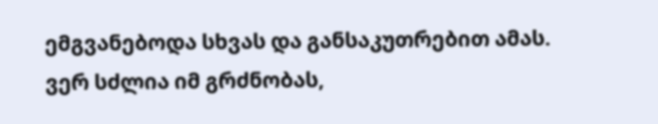ემგვანებოდა სხვას და განსაკუთრებით ამას. ვერ სძლია იმ გრძნობას,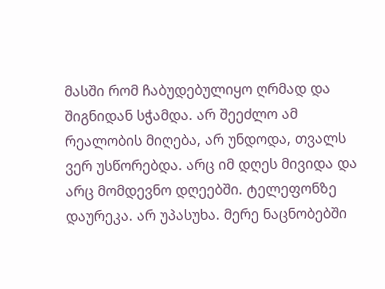მასში რომ ჩაბუდებულიყო ღრმად და შიგნიდან სჭამდა. არ შეეძლო ამ რეალობის მიღება, არ უნდოდა, თვალს ვერ უსწორებდა. არც იმ დღეს მივიდა და არც მომდევნო დღეებში. ტელეფონზე დაურეკა. არ უპასუხა. მერე ნაცნობებში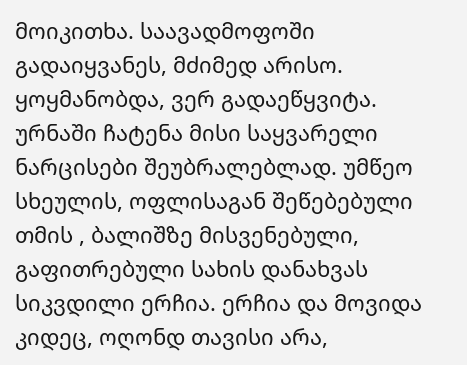მოიკითხა. საავადმოფოში გადაიყვანეს, მძიმედ არისო. ყოყმანობდა, ვერ გადაეწყვიტა. ურნაში ჩატენა მისი საყვარელი ნარცისები შეუბრალებლად. უმწეო სხეულის, ოფლისაგან შეწებებული თმის , ბალიშზე მისვენებული, გაფითრებული სახის დანახვას სიკვდილი ერჩია. ერჩია და მოვიდა კიდეც, ოღონდ თავისი არა,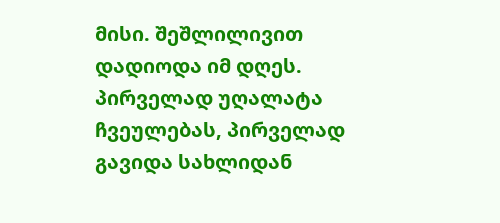მისი. შეშლილივით დადიოდა იმ დღეს. პირველად უღალატა ჩვეულებას, პირველად გავიდა სახლიდან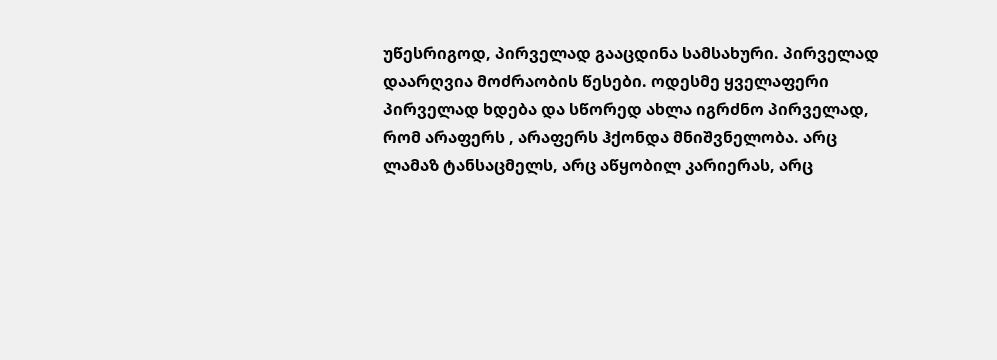უწესრიგოდ, პირველად გააცდინა სამსახური. პირველად დაარღვია მოძრაობის წესები. ოდესმე ყველაფერი პირველად ხდება და სწორედ ახლა იგრძნო პირველად, რომ არაფერს , არაფერს ჰქონდა მნიშვნელობა. არც ლამაზ ტანსაცმელს, არც აწყობილ კარიერას, არც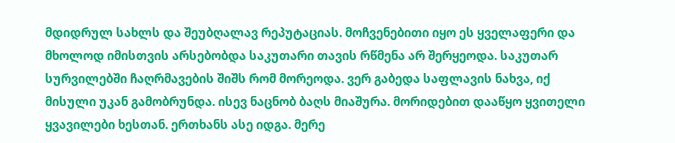მდიდრულ სახლს და შეუბღალავ რეპუტაციას. მოჩვენებითი იყო ეს ყველაფერი და მხოლოდ იმისთვის არსებობდა საკუთარი თავის რწმენა არ შერყეოდა. საკუთარ სურვილებში ჩაღრმავების შიშს რომ მორეოდა. ვერ გაბედა საფლავის ნახვა, იქ მისული უკან გამობრუნდა. ისევ ნაცნობ ბაღს მიაშურა. მორიდებით დააწყო ყვითელი ყვავილები ხესთან. ერთხანს ასე იდგა. მერე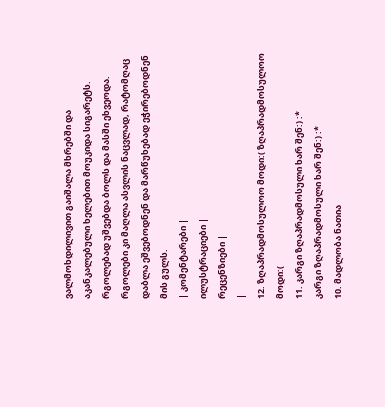ვალმოხდილივით გაიშალა მხრებში და აკანკალებული ხელებით მოუკიდა სიგარეტს. რგოლებად უშვებდა ბოლს და მასში ეხვეოდა. რგოლები კი მაღლა ასვლის ნაცვლად, რატომღაც დაბლა ეშვებოდნენ და მარწუხებად ეჭირებოდნენ მის გულს.
| კომენტარები |
ილუსტრაციები |
რეცენზიები |
|
12. ზღაპრადმოსულოო მოდი:( ზღაპრადმოსულოო მოდი:(
11. კარგი ზღაპრადმოსული ხარ შენ:) :*
კარგი ზღაპრადმოსული ხარ შენ:) :*
10. მადლობა ნათია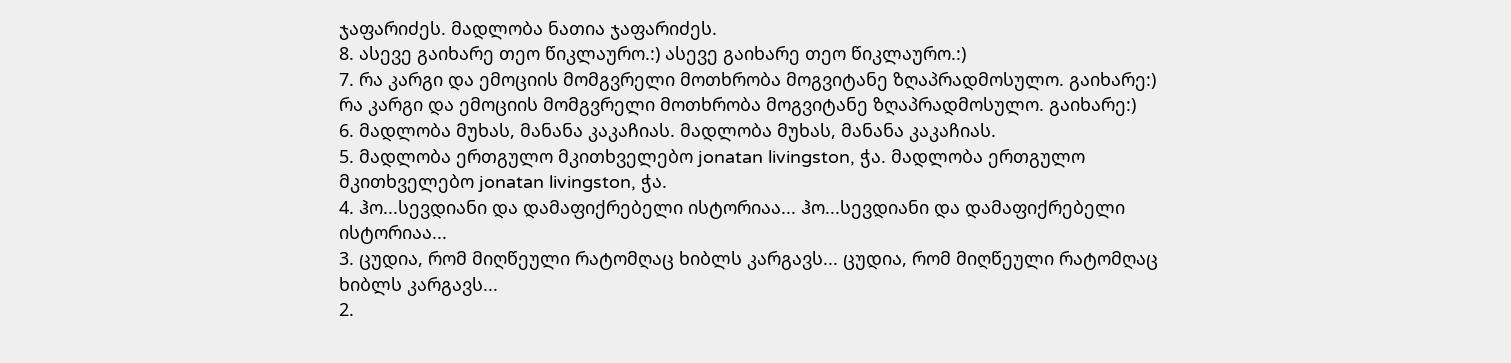ჯაფარიძეს. მადლობა ნათია ჯაფარიძეს.
8. ასევე გაიხარე თეო წიკლაურო.:) ასევე გაიხარე თეო წიკლაურო.:)
7. რა კარგი და ემოციის მომგვრელი მოთხრობა მოგვიტანე ზღაპრადმოსულო. გაიხარე:) რა კარგი და ემოციის მომგვრელი მოთხრობა მოგვიტანე ზღაპრადმოსულო. გაიხარე:)
6. მადლობა მუხას, მანანა კაკაჩიას. მადლობა მუხას, მანანა კაკაჩიას.
5. მადლობა ერთგულო მკითხველებო jonatan livingston, ჭა. მადლობა ერთგულო მკითხველებო jonatan livingston, ჭა.
4. ჰო...სევდიანი და დამაფიქრებელი ისტორიაა... ჰო...სევდიანი და დამაფიქრებელი ისტორიაა...
3. ცუდია, რომ მიღწეული რატომღაც ხიბლს კარგავს... ცუდია, რომ მიღწეული რატომღაც ხიბლს კარგავს...
2.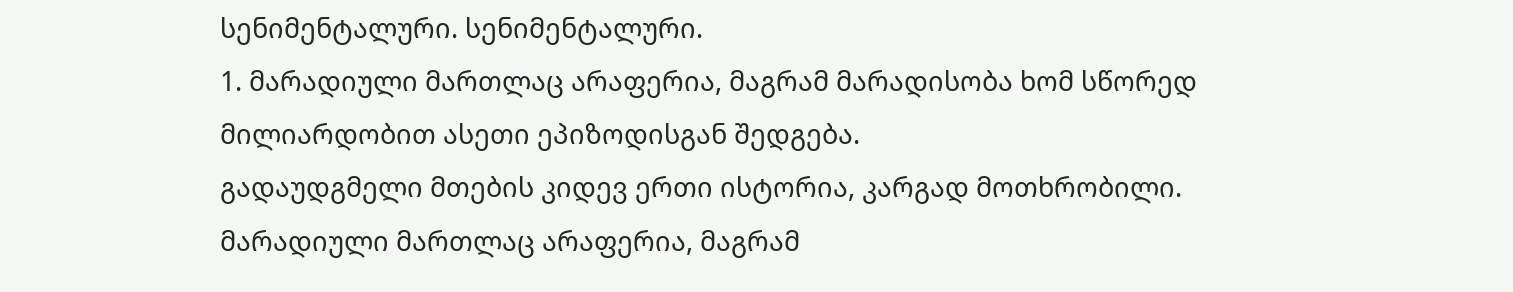სენიმენტალური. სენიმენტალური.
1. მარადიული მართლაც არაფერია, მაგრამ მარადისობა ხომ სწორედ მილიარდობით ასეთი ეპიზოდისგან შედგება.
გადაუდგმელი მთების კიდევ ერთი ისტორია, კარგად მოთხრობილი.
მარადიული მართლაც არაფერია, მაგრამ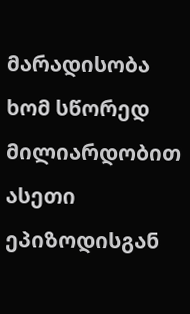მარადისობა ხომ სწორედ მილიარდობით ასეთი ეპიზოდისგან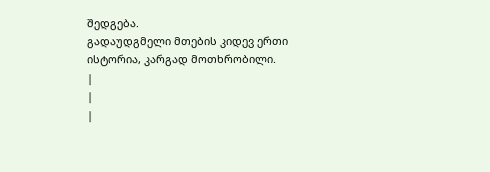შედგება.
გადაუდგმელი მთების კიდევ ერთი ისტორია, კარგად მოთხრობილი.
|
|
|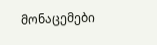მონაცემები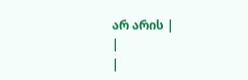არ არის |
|
|